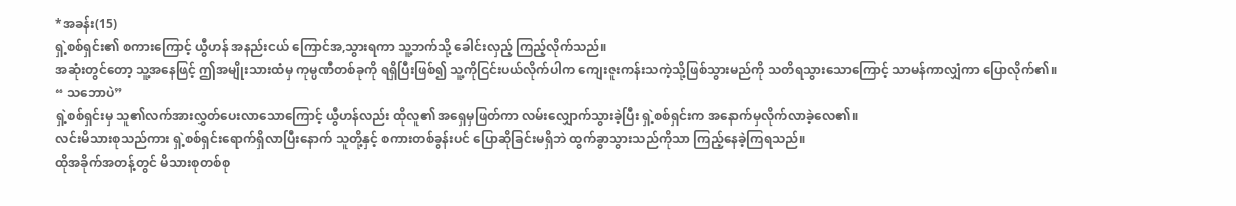*အခန်း(15)
ရှဲ့စစ်ရှင်း၏ စကားကြောင့် ယွီဟန် အနည်းငယ် ကြောင်အ,သွားရကာ သူ့ဘက်သို့ ခေါင်းလှည့် ကြည့်လိုက်သည်။
အဆုံးတွင်တော့ သူ့အနေဖြင့် ဤအမျိုးသားထံမှ ကုမ္ပဏီတစ်ခုကို ရရှိပြီးဖြစ်၍ သူ့ကိုငြင်းပယ်လိုက်ပါက ကျေးဇူးကန်းသကဲ့သို့ဖြစ်သွားမည်ကို သတိရသွားသောကြောင့် သာမန်ကာလျှံကာ ပြောလိုက်၏။
“ သဘောပဲ”
ရှဲ့စစ်ရှင်းမှ သူ၏လက်အားလွှတ်ပေးလာသောကြောင့် ယွီဟန်လည်း ထိုလူ၏ အရှေမှဖြတ်ကာ လမ်းလျှောက်သွားခဲ့ပြီး ရှဲ့စစ်ရှင်းက အနောက်မှလိုက်လာခဲ့လေ၏။
လင်းမိသားစုသည်ကား ရှဲ့စစ်ရှင်းရောက်ရှိလာပြီးနောက် သူတို့နှင့် စကားတစ်ခွန်းပင် ပြောဆိုခြင်းမရှိဘဲ ထွက်ခွာသွားသည်ကိုသာ ကြည့်နေခဲ့ကြရသည်။
ထိုအခိုက်အတန့်တွင် မိသားစုတစ်စု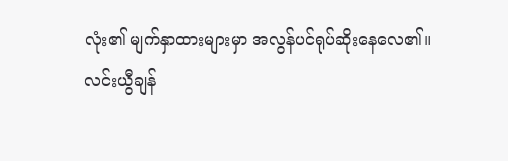လုံး၏ မျက်နှာထားများမှာ အလွန်ပင်ရုပ်ဆိုးနေလေ၏။
လင်းယွီချန်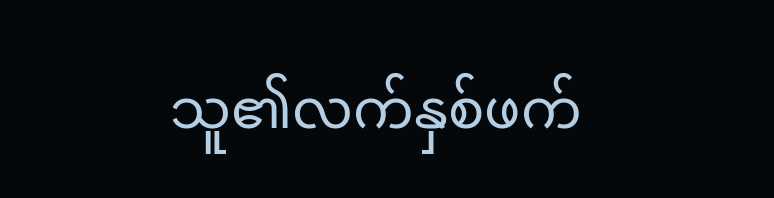သူ၏လက်နှစ်ဖက်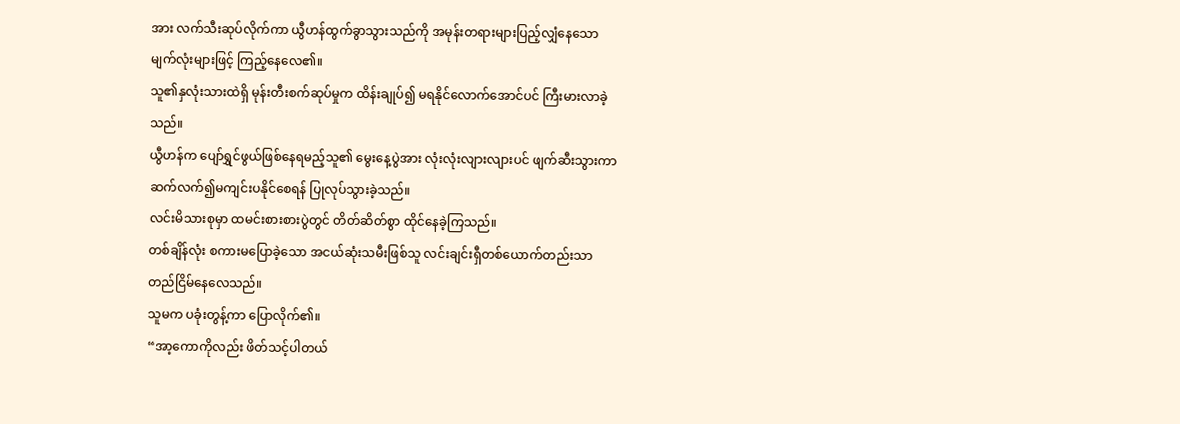အား လက်သီးဆုပ်လိုက်ကာ ယွီဟန်ထွက်ခွာသွားသည်ကို အမုန်းတရားများပြည့်လျှံနေသော မျက်လုံးများဖြင့် ကြည့်နေလေ၏။
သူ၏နှလုံးသားထဲရှိ မုန်းတီးစက်ဆုပ်မှုက ထိန်းချုပ်၍ မရနိုင်လောက်အောင်ပင် ကြီးမားလာခဲ့သည်။
ယွီဟန်က ပျော်ရွှင်ဖွယ်ဖြစ်နေရမည့်သူ၏ မွေးနေ့ပွဲအား လုံးလုံးလျားလျားပင် ဖျက်ဆီးသွားကာ ဆက်လက်၍မကျင်းပနိုင်စေရန် ပြုလုပ်သွားခဲ့သည်။
လင်းမိသားစုမှာ ထမင်းစားစားပွဲတွင် တိတ်ဆိတ်စွာ ထိုင်နေခဲ့ကြသည်။
တစ်ချိန်လုံး စကားမပြောခဲ့သော အငယ်ဆုံးသမီးဖြစ်သူ လင်းချင်းရှီတစ်ယောက်တည်းသာ တည်ငြိမ်နေလေသည်။
သူမက ပခုံးတွန့်ကာ ပြောလိုက်၏။
“အာ့ကောကိုလည်း ဖိတ်သင့်ပါတယ်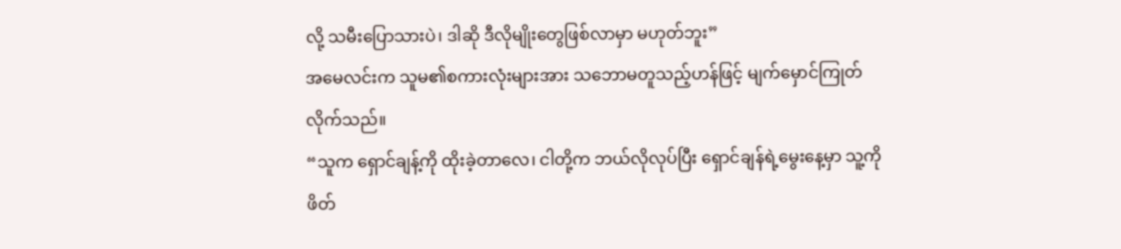လို့ သမီးပြောသားပဲ၊ ဒါဆို ဒီလိုမျိုးတွေဖြစ်လာမှာ မဟုတ်ဘူး”
အမေလင်းက သူမ၏စကားလုံးများအား သဘောမတူသည့်ဟန်ဖြင့် မျက်မှောင်ကြုတ်လိုက်သည်။
“သူက ရှောင်ချန့်ကို ထိုးခဲ့တာလေ၊ ငါတို့က ဘယ်လိုလုပ်ပြီး ရှောင်ချန်ရဲ့မွေးနေ့မှာ သူ့ကို ဖိတ်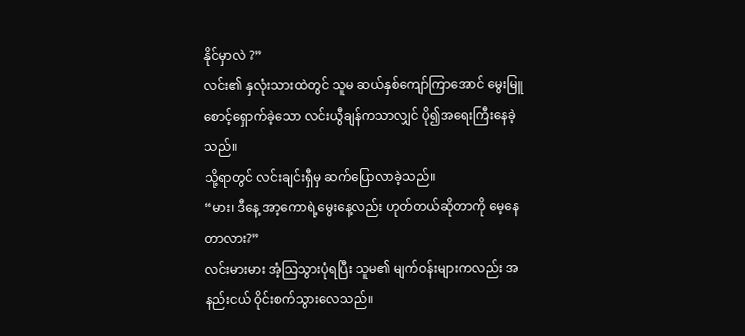နိုင်မှာလဲ ?”
လင်း၏ နှလုံးသားထဲတွင် သူမ ဆယ်နှစ်ကျော်ကြာအောင် မွေးမြူစောင့်ရှောက်ခဲ့သော လင်းယွီချန်ကသာလျှင် ပို၍အရေးကြီးနေခဲ့သည်။
သို့ရာတွင် လင်းချင်းရှီမှ ဆက်ပြောလာခဲ့သည်။
“မား၊ ဒီနေ့ အာ့ကောရဲ့မွေးနေ့လည်း ဟုတ်တယ်ဆိုတာကို မေ့နေတာလား?”
လင်းမားမား အံ့သြသွားပုံရပြီး သူမ၏ မျက်ဝန်းများကလည်း အနည်းငယ် ဝိုင်းစက်သွားလေသည်။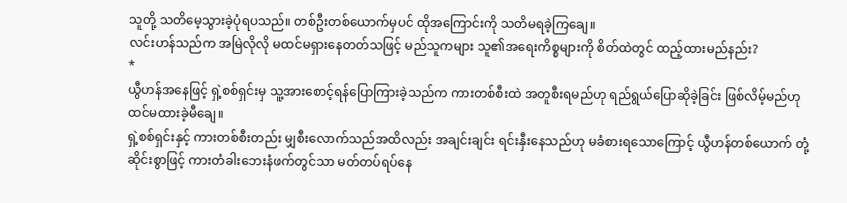သူတို့ သတိမေ့သွားခဲ့ပုံရပသည်။ တစ်ဦးတစ်ယောက်မှပင် ထိုအကြောင်းကို သတိမရခဲ့ကြချေ။
လင်းဟန်သည်က အမြဲလိုလို မထင်မရှားနေတတ်သဖြင့် မည်သူကများ သူ၏အရေးကိစ္စများကို စိတ်ထဲတွင် ထည့်ထားမည်နည်း?
*
ယွီဟန်အနေဖြင့် ရှဲ့စစ်ရှင်းမှ သူ့အားစောင့်ရန်ပြောကြားခဲ့သည်က ကားတစ်စီးထဲ အတူစီးရမည်ဟု ရည်ရွယ်ပြောဆိုခဲ့ခြင်း ဖြစ်လိမ့်မည်ဟု ထင်မထားခဲ့မီချေ။
ရှဲ့စစ်ရှင်းနှင့် ကားတစ်စီးတည်း မျှစီးလောက်သည်အထိလည်း အချင်းချင်း ရင်းနှီးနေသည်ဟု မခံစားရသောကြောင့် ယွီဟန်တစ်ယောက် တုံ့ဆိုင်းစွာဖြင့် ကားတံခါးဘေးနံဖက်တွင်သာ မတ်တပ်ရပ်နေ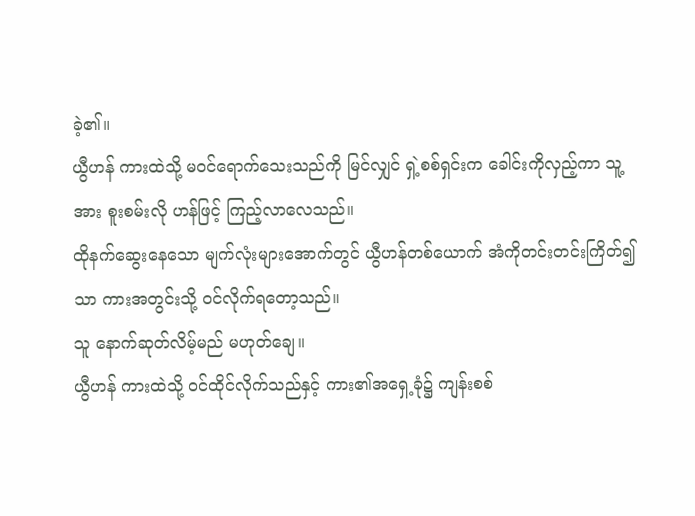ခဲ့၏။
ယွီဟန် ကားထဲသို့ မဝင်ရောက်သေးသည်ကို မြင်လျှင် ရှဲ့စစ်ရှင်းက ခေါင်းကိုလှည့်ကာ သူ့အား စူးစမ်းလို ဟန်ဖြင့် ကြည့်လာလေသည်။
ထိုနက်ဆွေးနေသော မျက်လုံးများအောက်တွင် ယွီဟန်တစ်ယောက် အံကိုတင်းတင်းကြိတ်၍သာ ကားအတွင်းသို့ ဝင်လိုက်ရတော့သည်။
သူ နောက်ဆုတ်လိမ့်မည် မဟုတ်ချေ။
ယွီဟန် ကားထဲသို့ ဝင်ထိုင်လိုက်သည်နှင့် ကား၏အရှေ့ခုံ၌ ကျန်းစစ်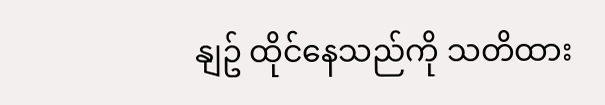နျဥ် ထိုင်နေသည်ကို သတိထား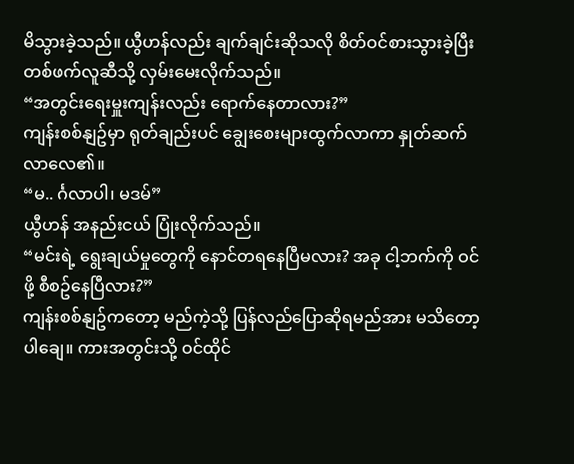မိသွားခဲ့သည်။ ယွီဟန်လည်း ချက်ချင်းဆိုသလို စိတ်ဝင်စားသွားခဲ့ပြီး တစ်ဖက်လူဆီသို့ လှမ်းမေးလိုက်သည်။
“အတွင်းရေးမှူးကျန်းလည်း ရောက်နေတာလား?”
ကျန်းစစ်နျဥ်မှာ ရုတ်ချည်းပင် ချွေးစေးများထွက်လာကာ နှုတ်ဆက်လာလေ၏။
“မ.. င်္ဂလာပါ၊ မဒမ်”
ယွီဟန် အနည်းငယ် ပြုံးလိုက်သည်။
“မင်းရဲ့ ရွေးချယ်မှုတွေကို နောင်တရနေပြီမလား? အခု ငါ့ဘက်ကို ဝင်ဖို့ စီစဥ်နေပြီလား?”
ကျန်းစစ်နျဥ်ကတော့ မည်ကဲ့သို့ ပြန်လည်ပြောဆိုရမည်အား မသိတော့ပါချေ။ ကားအတွင်းသို့ ဝင်ထိုင်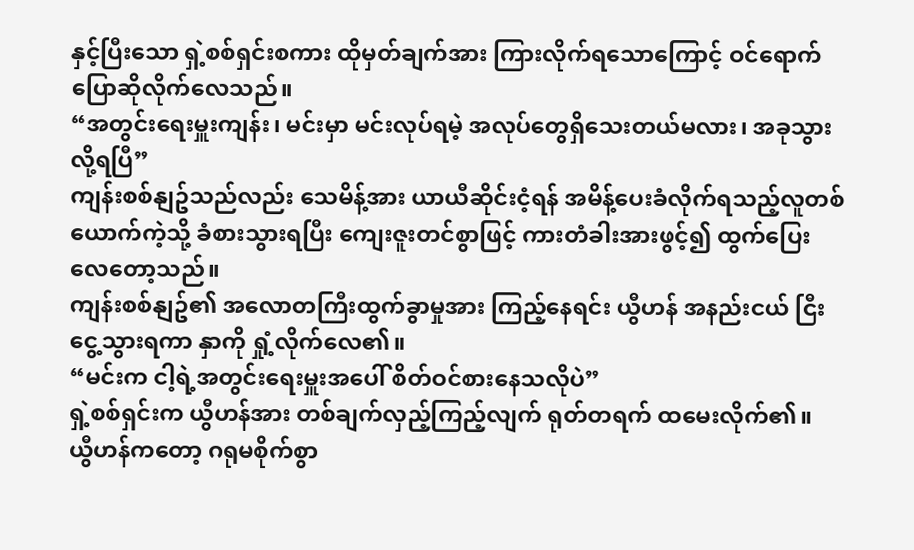နှင့်ပြီးသော ရှဲ့စစ်ရှင်းစကား ထိုမှတ်ချက်အား ကြားလိုက်ရသောကြောင့် ဝင်ရောက်ပြောဆိုလိုက်လေသည်။
“အတွင်းရေးမှူးကျန်း၊ မင်းမှာ မင်းလုပ်ရမဲ့ အလုပ်တွေရှိသေးတယ်မလား၊ အခုသွားလို့ရပြီ”
ကျန်းစစ်နျဥ်သည်လည်း သေမိန့်အား ယာယီဆိုင်းငံ့ရန် အမိန့်ပေးခံလိုက်ရသည့်လူတစ်ယောက်ကဲ့သို့ ခံစားသွားရပြီး ကျေးဇူးတင်စွာဖြင့် ကားတံခါးအားဖွင့်၍ ထွက်ပြေးလေတော့သည်။
ကျန်းစစ်နျဥ်၏ အလောတကြီးထွက်ခွာမှုအား ကြည့်နေရင်း ယွီဟန် အနည်းငယ် ငြီးငွေ့သွားရကာ နှာကို ရှုံ့လိုက်လေ၏။
“မင်းက ငါ့ရဲ့အတွင်းရေးမှူးအပေါ် စိတ်ဝင်စားနေသလိုပဲ”
ရှဲ့စစ်ရှင်းက ယွီဟန်အား တစ်ချက်လှည့်ကြည့်လျက် ရုတ်တရက် ထမေးလိုက်၏။
ယွီဟန်ကတော့ ဂရုမစိုက်စွာ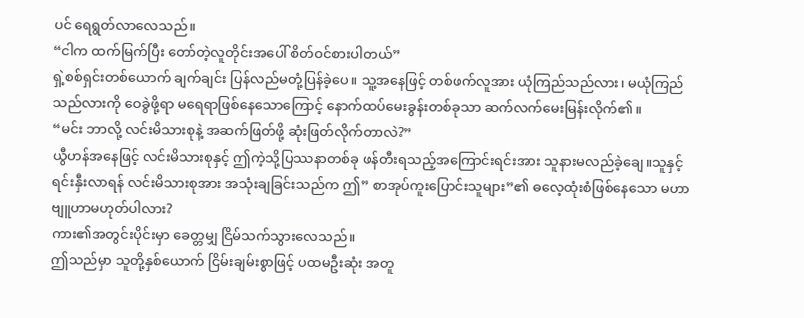ပင် ရေရွတ်လာလေသည်။
“ငါက ထက်မြက်ပြီး တော်တဲ့လူတိုင်းအပေါ် စိတ်ဝင်စားပါတယ်”
ရှဲ့စစ်ရှင်းတစ်ယောက် ချက်ချင်း ပြန်လည်မတုံ့ပြန်ခဲ့ပေ။ သူ့အနေဖြင့် တစ်ဖက်လူအား ယုံကြည်သည်လား၊ မယုံကြည်သည်လားကို ဝေခွဲဖို့ရာ မရေရာဖြစ်နေသောကြောင့် နောက်ထပ်မေးခွန်းတစ်ခုသာ ဆက်လက်မေးမြန်းလိုက်၏။
“မင်း ဘာလို့ လင်းမိသားစုနဲ့ အဆက်ဖြတ်ဖို့ ဆုံးဖြတ်လိုက်တာလဲ?”
ယွီဟန်အနေဖြင့် လင်းမိသားစုနှင့် ဤကဲ့သို့ပြဿနာတစ်ခု ဖန်တီးရသည့်အကြောင်းရင်းအား သူနားမလည်ခဲ့ချေ။သူနှင့်ရင်းနှီးလာရန် လင်းမိသားစုအား အသုံးချခြင်းသည်က ဤ” စာအုပ်ကူးပြောင်းသူများ”၏ ဓလေ့ထုံးစံဖြစ်နေသော မဟာဗျူဟာမဟုတ်ပါလား?
ကား၏အတွင်းပိုင်းမှာ ခေတ္တမျှ ငြိမ်သက်သွားလေသည်။
ဤသည်မှာ သူတို့နှစ်ယောက် ငြိမ်းချမ်းစွာဖြင့် ပထမဦးဆုံး အတူ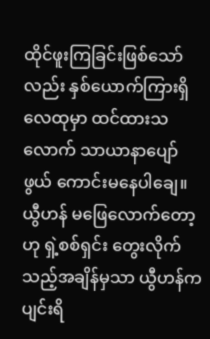ထိုင်ဖူးကြခြင်းဖြစ်သော်လည်း နှစ်ယောက်ကြားရှိလေထုမှာ ထင်ထားသလောက် သာယာနာပျော်ဖွယ် ကောင်းမနေပါချေ။
ယွီဟန် မဖြေလောက်တော့ဟု ရှဲ့စစ်ရှင်း တွေးလိုက်သည့်အချိန်မှသာ ယွီဟန်က ပျင်းရိ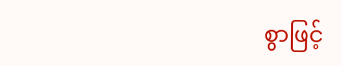စွာဖြင့်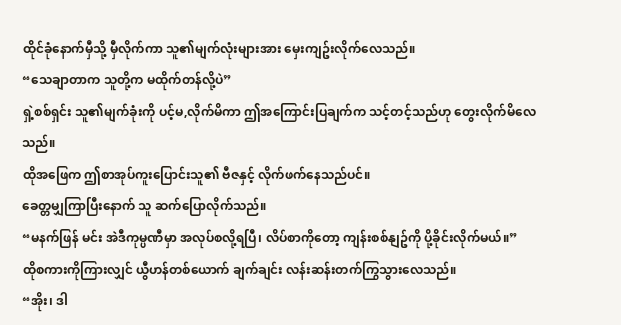ထိုင်ခုံနောက်မှီသို့ မှီလိုက်ကာ သူ၏မျက်လုံးများအား မှေးကျဥ်းလိုက်လေသည်။
“သေချာတာက သူတို့က မထိုက်တန်လို့ပဲ”
ရှဲ့စစ်ရှင်း သူ၏မျက်ခုံးကို ပင့်မ,လိုက်မိကာ ဤအကြောင်းပြချက်က သင့်တင့်သည်ဟု တွေးလိုက်မိလေသည်။
ထိုအဖြေက ဤစာအုပ်ကူးပြောင်းသူ၏ ဗီဇနှင့် လိုက်ဖက်နေသည်ပင်။
ခေတ္တမျှကြာပြီးနောက် သူ ဆက်ပြောလိုက်သည်။
“မနက်ဖြန် မင်း အဲဒီကုမ္ပဏီမှာ အလုပ်စလို့ရပြီ၊ လိပ်စာကိုတော့ ကျန်းစစ်နျဥ်ကို ပို့ခိုင်းလိုက်မယ်။”
ထိုစကားကိုကြားလျှင် ယွီဟန်တစ်ယောက် ချက်ချင်း လန်းဆန်းတက်ကြွသွားလေသည်။
“အိုး၊ ဒါ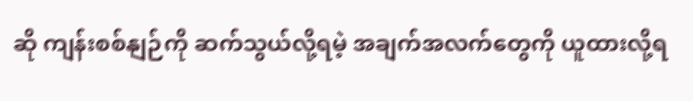ဆို ကျန်းစစ်နျဉ်ကို ဆက်သွယ်လို့ရမဲ့ အချက်အလက်တွေကို ယူထားလို့ရ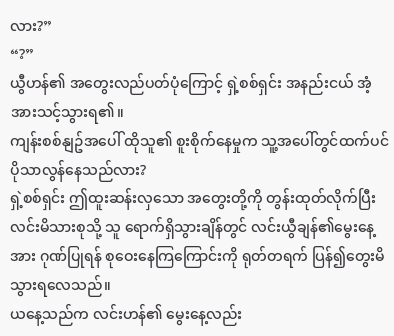လား?”
“?”
ယွီဟန်၏ အတွေးလည်ပတ်ပုံကြောင့် ရှဲ့စစ်ရှင်း အနည်းငယ် အံ့အားသင့်သွားရ၏။
ကျန်းစစ်နျဥ်အပေါ် ထိုသူ၏ စူးစိုက်နေမှုက သူ့အပေါ်တွင်ထက်ပင် ပိုသာလွန်နေသည်လား?
ရှဲ့စစ်ရှင်း ဤထူးဆန်းလှသော အတွေးတို့ကို တွန်းထုတ်လိုက်ပြီး လင်းမိသားစုသို့ သူ ရောက်ရှိသွားချိန်တွင် လင်းယွီချန်၏မွေးနေ့အား ဂုဏ်ပြုရန် စုဝေးနေကြကြောင်းကို ရုတ်တရက် ပြန်၍တွေးမိသွားရလေသည်။
ယနေ့သည်က လင်းဟန်၏ မွေးနေ့လည်း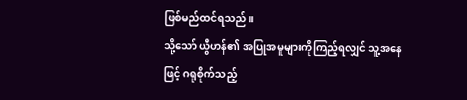ဖြစ်မည်ထင်ရသည်။
သို့သော် ယွီဟန်၏ အပြုအမူများကိုကြည့်ရလျှင် သူ့အနေဖြင့် ဂရုစိုက်သည့်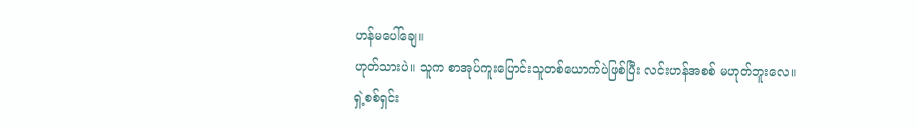ဟန်မပေါ်ချေ။
ဟုတ်သားပဲ။ သူက စာအုပ်ကူးပြောင်းသူတစ်ယောက်ပဲဖြစ်ပြီး လင်းဟန်အစစ် မဟုတ်ဘူးလေ။
ရှဲ့စစ်ရှင်း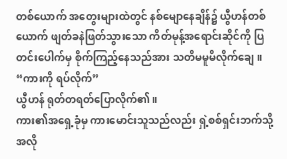တစ်ယောက် အတွေးများထဲတွင် နစ်မျောနေချိန်၌ ယွီဟန်တစ်ယောက် ဖျတ်ခနဲဖြတ်သွားသော ကိတ်မုန့်အရောင်းဆိုင်ကို ပြတင်းပေါက်မှ စိုက်ကြည့်နေသည်အား သတိမမူမိလိုက်ချေ။
“ကားကို ရပ်လိုက်”
ယွီဟန် ရုတ်တရတ်ပြောလိုက်၏။
ကား၏အရှေ့ခုံမှ ကားမောင်းသူသည်လည်း ရှဲ့စစ်ရှင်းဘက်သို့ အလို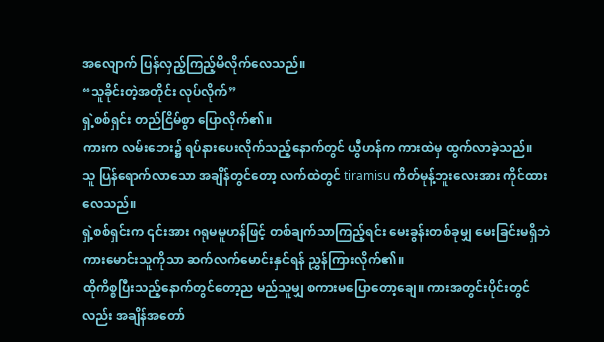အလျောက် ပြန်လှည့်ကြည့်မိလိုက်လေသည်။
“သူခိုင်းတဲ့အတိုင်း လုပ်လိုက်”
ရှဲ့စစ်ရှင်း တည်ငြိမ်စွာ ပြောလိုက်၏။
ကားက လမ်းဘေး၌ ရပ်နားပေးလိုက်သည့်နောက်တွင် ယွီဟန်က ကားထဲမှ ထွက်လာခဲ့သည်။
သူ ပြန်ရောက်လာသော အချိန်တွင်တော့ လက်ထဲတွင် tiramisu ကိတ်မုန့်ဘူးလေးအား ကိုင်ထားလေသည်။
ရှဲ့စစ်ရှင်းက ၎င်းအား ဂရုမမူဟန်ဖြင့် တစ်ချက်သာကြည့်ရင်း မေးခွန်းတစ်ခုမျှ မေးခြင်းမရှိဘဲ ကားမောင်းသူကိုသာ ဆက်လက်မောင်းနှင်ရန် ညွှန်ကြားလိုက်၏။
ထိုကိစ္စပြီးသည့်နောက်တွင်တော့ည မည်သူမျှ စကားမပြောတော့ချေ။ ကားအတွင်းပိုင်းတွင်လည်း အချိန်အတော်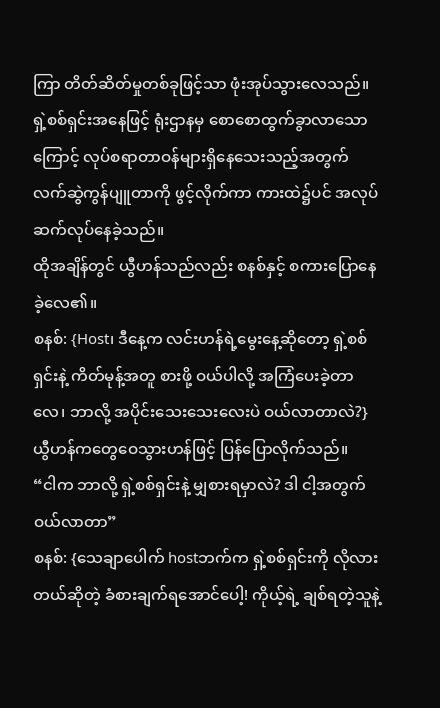ကြာ တိတ်ဆိတ်မှုတစ်ခုဖြင့်သာ ဖုံးအုပ်သွားလေသည်။
ရှဲ့စစ်ရှင်းအနေဖြင့် ရုံးဌာနမှ စောစောထွက်ခွာလာသောကြောင့် လုပ်စရာတာဝန်များရှိနေသေးသည့်အတွက် လက်ဆွဲကွန်ပျူတာကို ဖွင့်လိုက်ကာ ကားထဲ၌ပင် အလုပ်ဆက်လုပ်နေခဲ့သည်။
ထိုအချိန်တွင် ယွီဟန်သည်လည်း စနစ်နှင့် စကားပြောနေခဲ့လေ၏။
စနစ်: {Host၊ ဒီနေ့က လင်းဟန်ရဲ့မွေးနေ့ဆိုတော့ ရှဲ့စစ်ရှင်းနဲ့ ကိတ်မုန့်အတူ စားဖို့ ဝယ်ပါလို့ အကြံပေးခဲ့တာလေ၊ ဘာလို့ အပိုင်းသေးသေးလေးပဲ ဝယ်လာတာလဲ?}
ယွီဟန်ကတွေဝေသွားဟန်ဖြင့် ပြန်ပြောလိုက်သည်။
“ငါက ဘာလို့ ရှဲ့စစ်ရှင်းနဲ့ မျှစားရမှာလဲ? ဒါ ငါ့အတွက် ဝယ်လာတာ”
စနစ်: {သေချာပေါက် hostဘက်က ရှဲ့စစ်ရှင်းကို လိုလားတယ်ဆိုတဲ့ ခံစားချက်ရအောင်ပေါ့! ကိုယ့်ရဲ့ ချစ်ရတဲ့သူနဲ့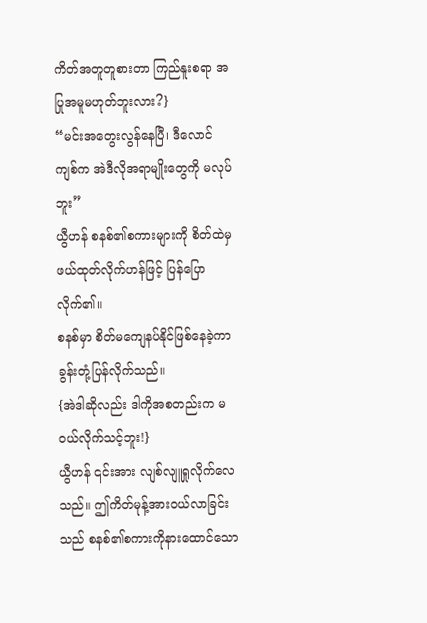ကိတ်အတူတူစားတာ ကြည်နူးစရာ အပြုအမူမဟုတ်ဘူးလား?}
“မင်းအတွေးလွန်နေပြီ၊ ဒီလောင်ကျစ်က အဲဒီလိုအရာမျိုးတွေကို မလုပ်ဘူး”
ယွီဟန် စနစ်၏စကားများကို စိတ်ထဲမှ ဖယ်ထုတ်လိုက်ဟန်ဖြင့် ပြန်ပြောလိုက်၏။
စနစ်မှာ စိတ်မကျေနပ်နိုင်ဖြစ်နေခဲ့ကာ ခွန်းတုံ့ပြန်လိုက်သည်။
{အဲဒါဆိုလည်း ဒါကိုအစတည်းက မဝယ်လိုက်သင့်ဘူး!}
ယွီဟန် ၎င်းအား လျစ်လျူရှုလိုက်လေသည်။ ဤကိတ်မုန့်အားဝယ်လာခြင်းသည် စနစ်၏စကားကိုနားထောင်သော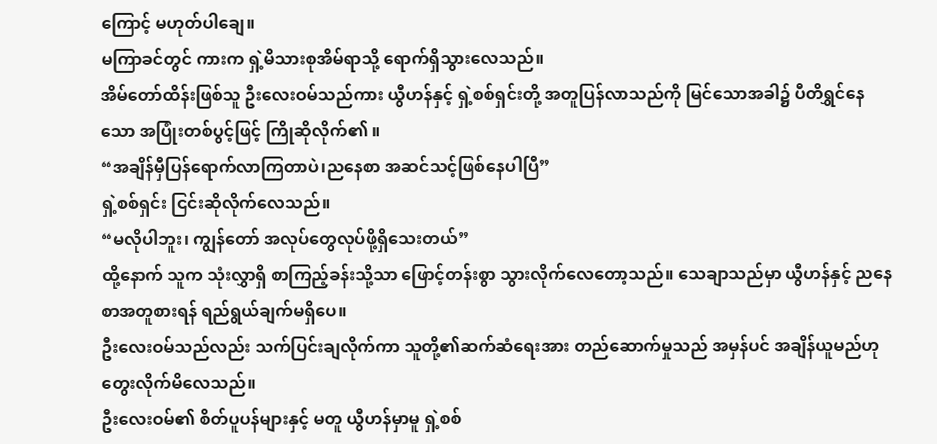ကြောင့် မဟုတ်ပါချေ။
မကြာခင်တွင် ကားက ရှဲ့မိသားစုအိမ်ရာသို့ ရောက်ရှိသွားလေသည်။
အိမ်တော်ထိန်းဖြစ်သူ ဦးလေးဝမ်သည်ကား ယွီဟန်နှင့် ရှဲ့စစ်ရှင်းတို့ အတူပြန်လာသည်ကို မြင်သောအခါ၌ ပီတိရွှင်နေသော အပြုံးတစ်ပွင့်ဖြင့် ကြိုဆိုလိုက်၏ ။
“အချိန်မှီပြန်ရောက်လာကြတာပဲ၊ညနေစာ အဆင်သင့်ဖြစ်နေပါပြီ”
ရှဲ့စစ်ရှင်း ငြင်းဆိုလိုက်လေသည်။
“မလိုပါဘူး၊ ကျွန်တော် အလုပ်တွေလုပ်ဖို့ရှိသေးတယ်”
ထို့နောက် သူက သုံးလွှာရှိ စာကြည့်ခန်းသို့သာ ဖြောင့်တန်းစွာ သွားလိုက်လေတော့သည်။ သေချာသည်မှာ ယွီဟန်နှင့် ညနေစာအတူစားရန် ရည်ရွယ်ချက်မရှိပေ။
ဦးလေးဝမ်သည်လည်း သက်ပြင်းချလိုက်ကာ သူတို့၏ဆက်ဆံရေးအား တည်ဆောက်မှုသည် အမှန်ပင် အချိန်ယူမည်ဟု တွေးလိုက်မိလေသည်။
ဦးလေးဝမ်၏ စိတ်ပူပန်များနှင့် မတူ ယွီဟန်မှာမူ ရှဲ့စစ်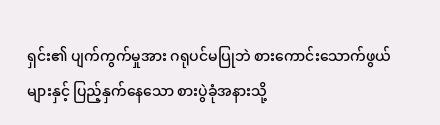ရှင်း၏ ပျက်ကွက်မှုအား ဂရုပင်မပြုဘဲ စားကောင်းသောက်ဖွယ်များနှင့် ပြည့်နှက်နေသော စားပွဲခုံအနားသို့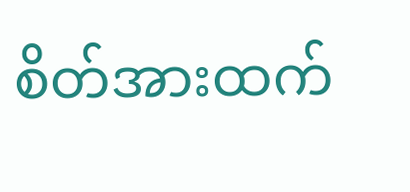စိတ်အားထက်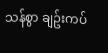သန်စွာ ချဥ်းကပ်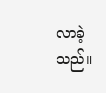လာခဲ့သည်။